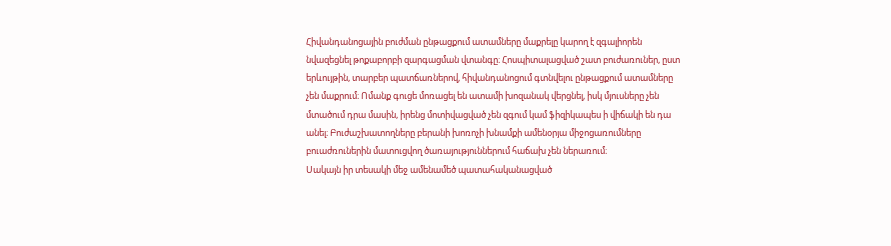Հիվանդանոցային բուժման ընթացքում ատամները մաքրելը կարող է զգալիորեն նվազեցնել թոքաբորբի զարգացման վտանգը։ Հոսպիտալացված շատ բուժառուներ, ըստ երևույթին, տարբեր պատճառներով, հիվանդանոցում գտնվելու ընթացքում ատամները չեն մաքրում։ Ոմանք գուցե մոռացել են ատամի խոզանակ վերցնել, իսկ մյուսները չեն մտածում դրա մասին, իրենց մոտիվացված չեն զգում կամ ֆիզիկապես ի վիճակի են դա անել։ Բուժաշխատողները բերանի խոռոչի խնամքի ամենօրյա միջոցառումները բուաժռուներին մատուցվող ծառայություններում հաճախ չեն ներառում։
Սակայն իր տեսակի մեջ ամենամեծ պատահականացված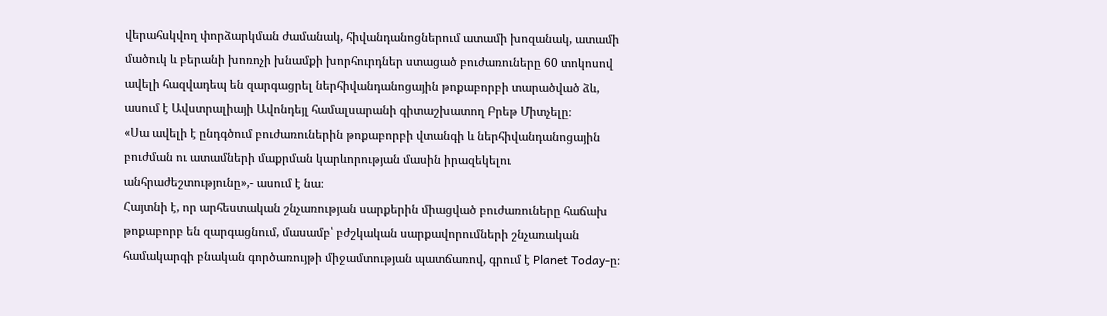վերահսկվող փորձարկման ժամանակ, հիվանդանոցներում ատամի խոզանակ, ատամի մածուկ և բերանի խոռոչի խնամքի խորհուրդներ ստացած բուժառուները 60 տոկոսով ավելի հազվադեպ են զարգացրել ներհիվանդանոցային թոքաբորբի տարածված ձև, ասում է Ավստրալիայի Ավոնդեյլ համալսարանի գիտաշխատող Բրեթ Միտչելը։
«Սա ավելի է ընդգծում բուժառուներին թոքաբորբի վտանգի և ներհիվանդանոցային բուժման ու ատամների մաքրման կարևորության մասին իրազեկելու անհրաժեշտությունը»,- ասում է նա։
Հայտնի է, որ արհեստական շնչառության սարքերին միացված բուժառուները հաճախ թոքաբորբ են զարգացնում, մասամբ՝ բժշկական սարքավորումների շնչառական համակարգի բնական գործառույթի միջամտության պատճառով, գրում է Planet Today-ը։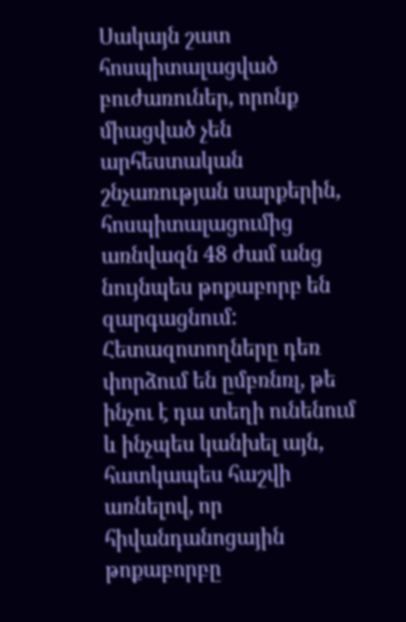Սակայն շատ հոսպիտալացված բուժառուներ, որոնք միացված չեն արհեստական շնչառության սարքերին, հոսպիտալացումից առնվազն 48 ժամ անց նույնպես թոքաբորբ են զարգացնում: Հետազոտողները դեռ փորձում են ըմբռնռլ, թե ինչու է դա տեղի ունենում և ինչպես կանխել այն, հատկապես հաշվի առնելով, որ հիվանդանոցային թոքաբորբը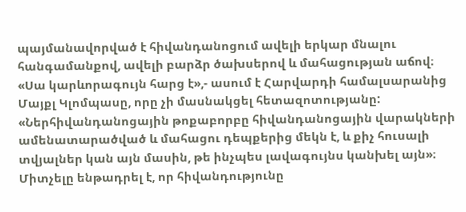պայմանավորված է հիվանդանոցում ավելի երկար մնալու հանգամանքով, ավելի բարձր ծախսերով և մահացության աճով։
«Սա կարևորագույն հարց է»,- ասում է Հարվարդի համալսարանից Մայքլ Կլոմպասը, որը չի մասնակցել հետազոտությանը: «Ներհիվանդանոցային թոքաբորբը հիվանդանոցային վարակների ամենատարածված և մահացու դեպքերից մեկն է, և քիչ հուսալի տվյալներ կան այն մասին, թե ինչպես լավագույնս կանխել այն»։
Միտչելը ենթադրել է, որ հիվանդությունը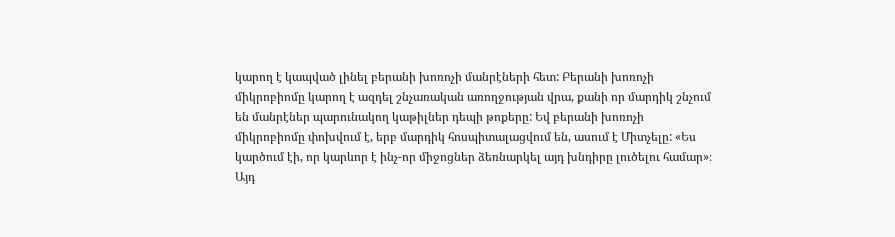կարող է կապված լինել բերանի խոռոչի մանրէների հետ: Բերանի խոռոչի միկրոբիոմը կարող է ազդել շնչառական առողջության վրա, քանի որ մարդիկ շնչում են մանրէներ պարունակող կաթիլներ դեպի թոքերը: Եվ բերանի խոռոչի միկրոբիոմը փոխվում է, երբ մարդիկ հոսպիտալացվում են, ասում է Միտչելը: «Ես կարծում էի, որ կարևոր է ինչ-որ միջոցներ ձեռնարկել այդ խնդիրը լուծելու համար»։
Այդ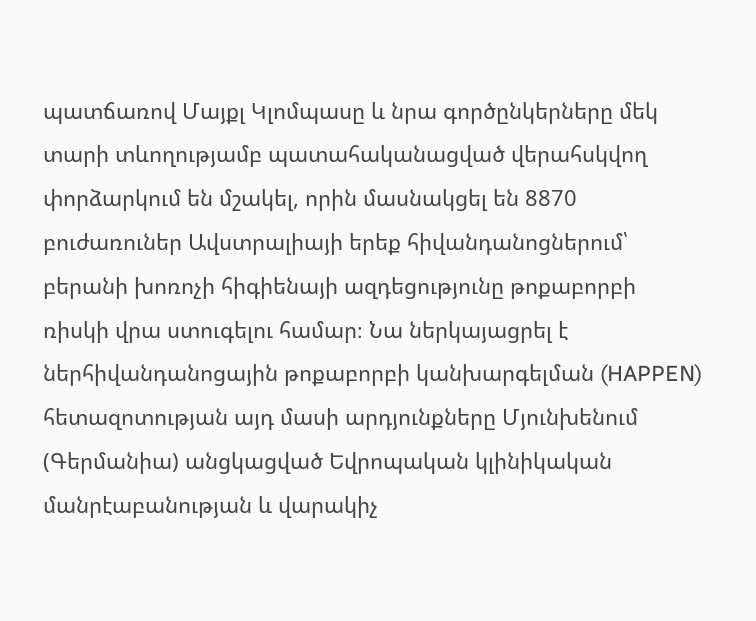պատճառով Մայքլ Կլոմպասը և նրա գործընկերները մեկ տարի տևողությամբ պատահականացված վերահսկվող փորձարկում են մշակել, որին մասնակցել են 8870 բուժառուներ Ավստրալիայի երեք հիվանդանոցներում՝ բերանի խոռոչի հիգիենայի ազդեցությունը թոքաբորբի ռիսկի վրա ստուգելու համար։ Նա ներկայացրել է ներհիվանդանոցային թոքաբորբի կանխարգելման (HAPPEN) հետազոտության այդ մասի արդյունքները Մյունխենում (Գերմանիա) անցկացված Եվրոպական կլինիկական մանրէաբանության և վարակիչ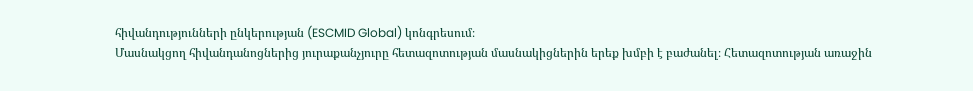հիվանդությունների ընկերության (ESCMID Global) կոնգրեսում։
Մասնակցող հիվանդանոցներից յուրաքանչյուրը հետազոտության մասնակիցներին երեք խմբի է բաժանել։ Հետազոտության առաջին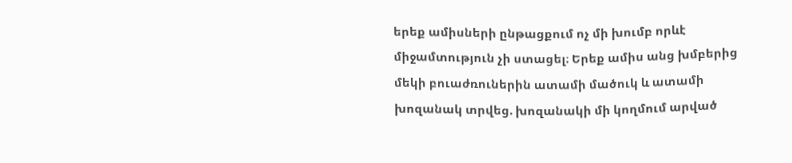երեք ամիսների ընթացքում ոչ մի խումբ որևէ միջամտություն չի ստացել։ Երեք ամիս անց խմբերից մեկի բուաժռուներին ատամի մածուկ և ատամի խոզանակ տրվեց. խոզանակի մի կողմում արված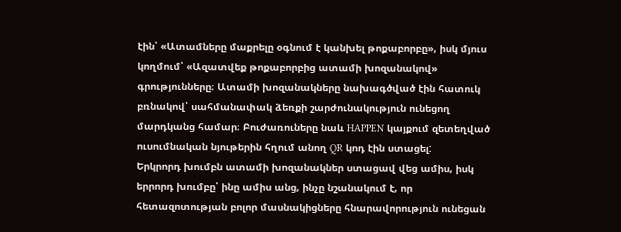էին՝ «Ատամները մաքրելը օգնում է կանխել թոքաբորբը», իսկ մյուս կողմում՝ «Ազատվեք թոքաբորբից ատամի խոզանակով» գրությունները։ Ատամի խոզանակները նախագծված էին հատուկ բռնակով՝ սահմանափակ ձեռքի շարժունակություն ունեցող մարդկանց համար։ Բուժառուները նաև HAPPEN կայքում զետեղված ուսումնական նյութերին հղում անող QR կոդ էին ստացել:
Երկրորդ խումբն ատամի խոզանակներ ստացավ վեց ամիս, իսկ երրորդ խումբը՝ ինը ամիս անց, ինչը նշանակում է, որ հետազոտության բոլոր մասնակիցները հնարավորություն ունեցան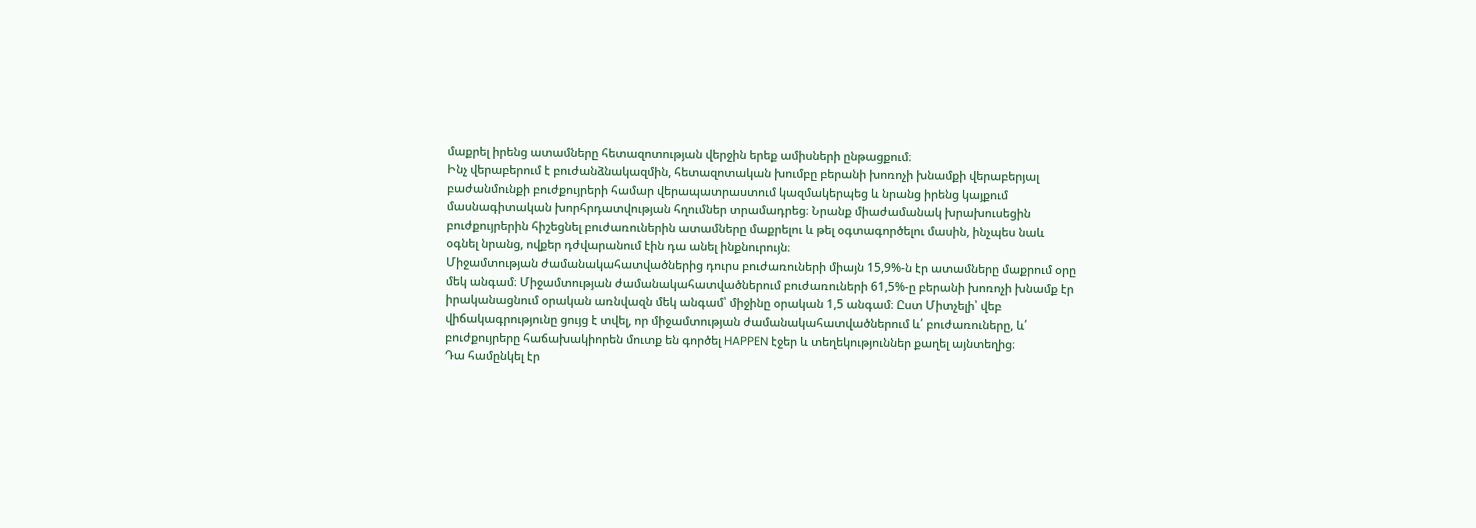մաքրել իրենց ատամները հետազոտության վերջին երեք ամիսների ընթացքում։
Ինչ վերաբերում է բուժանձնակազմին, հետազոտական խումբը բերանի խոռոչի խնամքի վերաբերյալ բաժանմունքի բուժքույրերի համար վերապատրաստում կազմակերպեց և նրանց իրենց կայքում մասնագիտական խորհրդատվության հղումներ տրամադրեց։ Նրանք միաժամանակ խրախուսեցին բուժքույրերին հիշեցնել բուժառուներին ատամները մաքրելու և թել օգտագործելու մասին, ինչպես նաև օգնել նրանց, ովքեր դժվարանում էին դա անել ինքնուրույն։
Միջամտության ժամանակահատվածներից դուրս բուժառուների միայն 15,9%-ն էր ատամները մաքրում օրը մեկ անգամ։ Միջամտության ժամանակահատվածներում բուժառուների 61,5%-ը բերանի խոռոչի խնամք էր իրականացնում օրական առնվազն մեկ անգամ՝ միջինը օրական 1,5 անգամ։ Ըստ Միտչելի՝ վեբ վիճակագրությունը ցույց է տվել, որ միջամտության ժամանակահատվածներում և՛ բուժառուները, և՛ բուժքույրերը հաճախակիորեն մուտք են գործել HAPPEN էջեր և տեղեկություններ քաղել այնտեղից։
Դա համընկել էր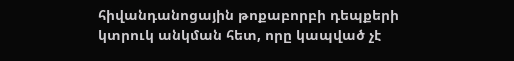հիվանդանոցային թոքաբորբի դեպքերի կտրուկ անկման հետ, որը կապված չէ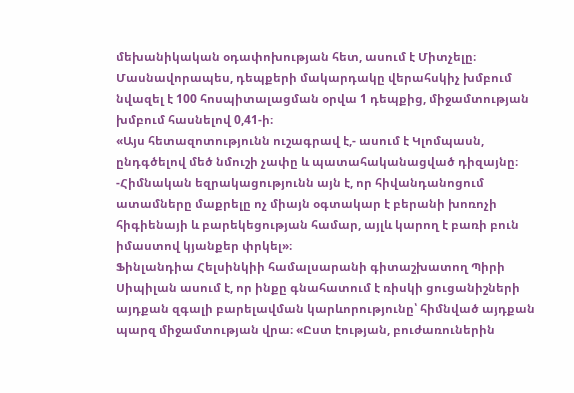մեխանիկական օդափոխության հետ, ասում է Միտչելը։ Մասնավորապես, դեպքերի մակարդակը վերահսկիչ խմբում նվազել է 100 հոսպիտալացման օրվա 1 դեպքից, միջամտության խմբում հասնելով 0,41-ի։
«Այս հետազոտությունն ուշագրավ է,- ասում է Կլոմպասն, ընդգծելով մեծ նմուշի չափը և պատահականացված դիզայնը։ -Հիմնական եզրակացությունն այն է, որ հիվանդանոցում ատամները մաքրելը ոչ միայն օգտակար է բերանի խոռոչի հիգիենայի և բարեկեցության համար, այլև կարող է բառի բուն իմաստով կյանքեր փրկել»։
Ֆինլանդիա Հելսինկիի համալսարանի գիտաշխատող Պիրի Սիպիլան ասում է, որ ինքը գնահատում է ռիսկի ցուցանիշների այդքան զգալի բարելավման կարևորությունը՝ հիմնված այդքան պարզ միջամտության վրա։ «Ըստ էության, բուժառուներին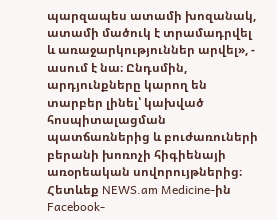պարզապես ատամի խոզանակ, ատամի մածուկ է տրամադրվել և առաջարկություններ արվել», - ասում է նա։ Ընդսմին, արդյունքները կարող են տարբեր լինել՝ կախված հոսպիտալացման պատճառներից և բուժառուների բերանի խոռոչի հիգիենայի առօրեական սովորույթներից։
Հետևեք NEWS.am Medicine-ին Facebook-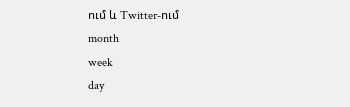ում և Twitter-ում
month
week
day